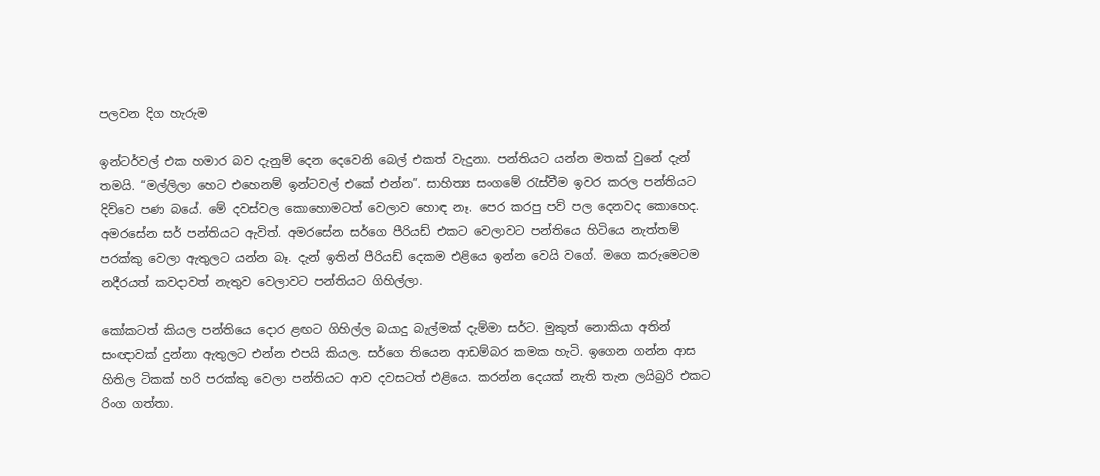පලවන දිග හැරුම

ඉන්ටර්වල් එක හමාර බව දැනුම් දෙන දෙවෙනි බෙල් එකත් වැදුනා. පන්තියට යන්න මතක් වුනේ දැන් තමයි. “මල්ලිලා හෙට එහෙනම් ඉන්ටවල් එකේ එන්න”. සාහිත්‍ය සංගමේ රැස්වීම ඉවර කරල පන්තියට දිව්වෙ පණ බයේ. මේ දවස්වල කොහොමටත් වෙලාව හොඳ නෑ. පෙර කරපු පව් පල දෙනවද කොහෙද. අමරසේන සර් පන්තියට ඇවිත්. අමරසේන සර්ගෙ පීරියඩ් එකට වෙලාවට පන්තියෙ හිටියෙ නැත්තම් පරක්කු වෙලා ඇතුලට යන්න බෑ. දැන් ඉතින් පීරියඩ් දෙකම එළියෙ ඉන්න වෙයි වගේ. මගෙ කරුමෙටම නදීරයත් කවදාවත් නැතුව වෙලාවට පන්තියට ගිහිල්ලා.

කෝකටත් කියල පන්තියෙ දොර ළඟට ගිහිල්ල බයාදු බැල්මක් දැම්මා සර්ට. මුකුත් නොකියා අතින් සංඥාවක් දුන්නා ඇතුලට එන්න එපයි කියල. සර්ගෙ තියෙන ආඩම්බර කමක හැටි. ඉගෙන ගන්න ආස හිතිල ටිකක් හරි පරක්කු වෙලා පන්තියට ආව දවසටත් එළියෙ. කරන්න දෙයක් නැති තැන ලයිබ්‍රරි එකට රිංග ගත්තා.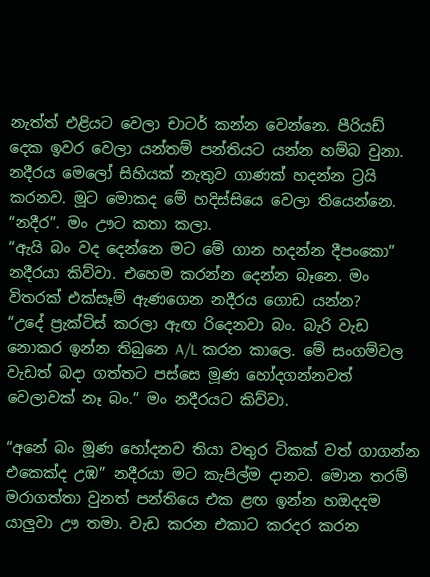නැත්ත් එළියට වෙලා චාටර් කන්න වෙන්නෙ. පීරියඩ් දෙක ඉවර වෙලා යන්තම් පන්තියට යන්න හම්බ වුනා. නදීරය මෙලෝ සිහියක් නැතුව ගාණක් හදන්න ට්‍රයි කරනව. මූට මොකද මේ හදිස්සියෙ වෙලා තියෙන්නෙ.
“නදීර”. මං ඌට කතා කලා.
“ඇයි බං වද දෙන්නෙ මට මේ ගාන හදන්න දීපංකො” නදීරයා කිව්වා. එහෙම කරන්න දෙන්න බෑනෙ. මං විතරක් එක්සෑම් ඇණගෙන නදීරය ගොඩ යන්න?
“උදේ ප්‍රැක්ටිස් කරලා ඇඟ රිදෙනවා බං. බැරි වැඩ නොකර ඉන්න තිබුනෙ A/L කරන කාලෙ. මේ සංගම්වල වැඩත් බදා ගත්තට පස්සෙ මූණ හෝදගන්නවත් වෙලාවක් නෑ බං.” මං නදීරයට කිව්වා.

“අනේ බං මූණ හෝදනව තියා වතුර ටිකක් වත් ගාගන්න එකෙක්ද උඹ” නදීරයා මට කැපිල්ම දානව. මොන තරම් මරාගත්තා වුනත් පන්තියෙ එක ළඟ ඉන්න හඔදදම යාලුවා ඌ තමා. වැඩ කරන එකාට කරදර කරන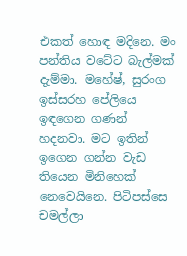එකත් හොඳ මදිනෙ. මං පන්තිය වටේට බැල්මක් දැම්මා. මහේෂ්, සුරංග ඉස්සරහ පේලියෙ ඉඳගෙන ගණන් හදනවා. මට ඉතින් ඉගෙන ගන්න වැඩ තියෙන මිනිහෙක් නෙවෙයිනෙ. පිටිපස්සෙ චමල්ලා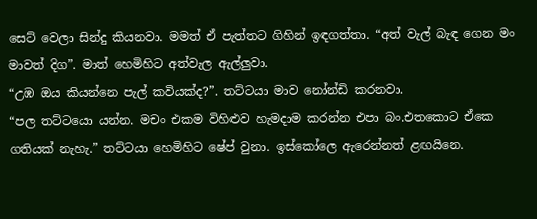සෙට් වෙලා සින්දු කියනවා. මමත් ඒ පැත්තට ගිහින් ඉඳගත්තා. “අත් වැල් බැඳ ගෙන මං මාවත් දිග”. මාත් හෙමිහිට අත්වැල ඇල්ලුවා.
“උඹ ඔය කියන්නෙ පැල් කවියක්ද?”. තට්ටයා මාව නෝන්ඩි කරනවා.
“පල තට්ටයො යන්න. මචං එකම විහිළුව හැමදාම කරන්න එපා බං.එතකොට ඒකෙ ගතියක් නැහැ.” තට්ටයා හෙමිහිට ෂේප් වුනා. ඉස්කෝලෙ ඇරෙන්නත් ළඟයිනෙ.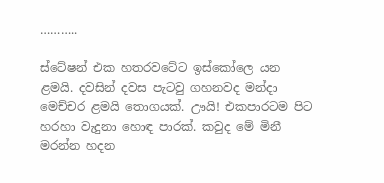………..

ස්ටේෂන් එක හතරවටේට ඉස්කෝලෙ යන ළමයි. දවසින් දවස පැටවු ගහනවද මන්දා මෙච්චර ළමයි තොගයක්. ඌයි! එකපාරටම පිට හරහා වැදුනා හොඳ පාරක්. කවුද මේ මිනී මරන්න හදන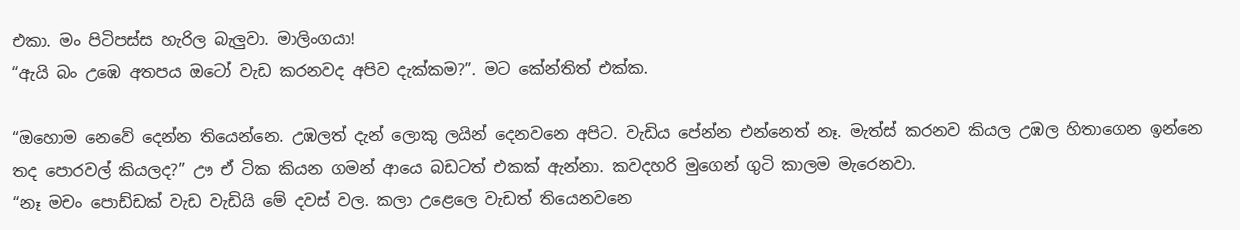එකා. මං පිටිපස්ස හැරිල බැලුවා. මාලිංගයා!
“ඇයි බං උඹෙ අතපය ඔටෝ වැඩ කරනවද අපිව දැක්කම?”. මට කේන්තිත් එක්ක.

“ඔහොම නෙවේ දෙන්න තියෙන්නෙ. උඹලත් දැන් ලොකු ලයින් දෙනවනෙ අපිට. වැඩිය පේන්න එන්නෙත් නෑ. මැත්ස් කරනව කියල උඹල හිතාගෙන ඉන්නෙ තද පොරවල් කියලද?” ඌ ඒ ටික කියන ගමන් ආයෙ බඩටත් එකක් ඇන්නා. කවදහරි මුගෙන් ගුටි කාලම මැරෙනවා.
“නෑ මචං පොඩ්ඩක් වැඩ වැඩියි මේ දවස් වල. කලා උළෙලෙ වැඩත් තියෙනවනෙ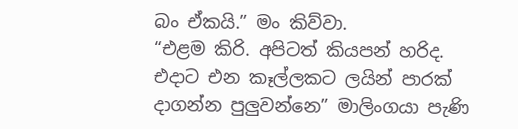බං ඒකයි.” මං කිව්වා.
“එළම කිරි. අපිටත් කියපන් හරිද. එදාට එන කෑල්ලකට ලයින් පාරක් දාගන්න පුලුවන්නෙ” මාලිංගයා පැණි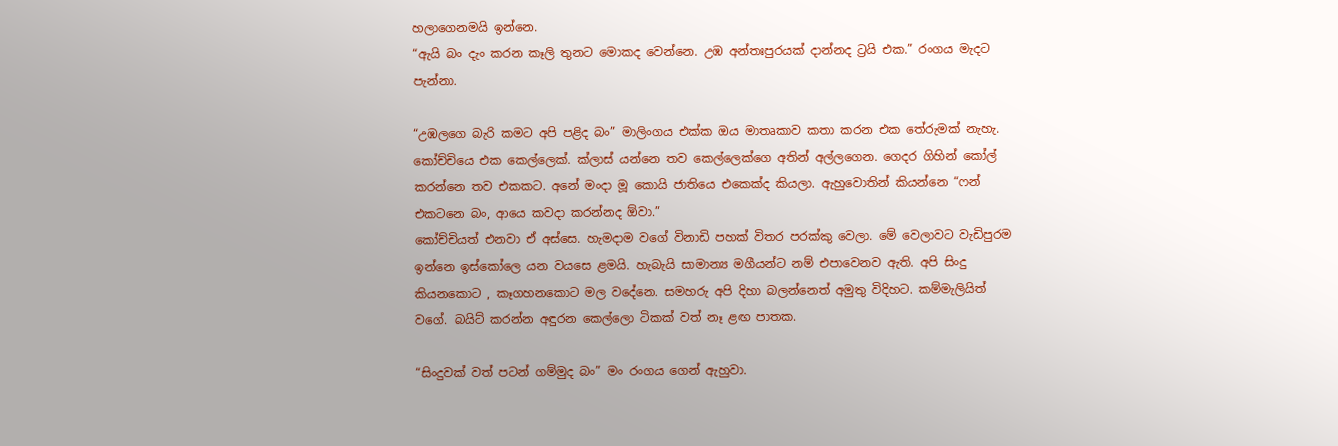හලාගෙනමයි ඉන්නෙ.
“ඇයි බං දැං කරන කෑලි තුනට මොකද වෙන්නෙ. උඹ අන්තඃපුරයක් දාන්නද ට්‍රයි එක.” රංගය මැදට පැන්නා.

“උඹලගෙ බැරි කමට අපි පළිද බං” මාලිංගය එක්ක ඔය මාතෘකාව කතා කරන එක තේරුමක් නැහැ. කෝච්චියෙ එක කෙල්ලෙක්. ක්ලාස් යන්නෙ තව කෙල්ලෙක්ගෙ අතින් අල්ලගෙන. ගෙදර ගිහින් කෝල් කරන්නෙ තව එකකට. අනේ මංදා මූ කොයි ජාතියෙ එකෙක්ද කියලා. ඇහුවොතින් කියන්නෙ “ෆන් එකටනෙ බං, ආයෙ කවදා කරන්නද ඕවා.”
කෝච්චියත් එනවා ඒ අස්සෙ. හැමදාම වගේ විනාඩි පහක් විතර පරක්කු වෙලා. මේ වෙලාවට වැඩිපුරම ඉන්නෙ ඉස්කෝලෙ යන වයසෙ ළමයි. හැබැයි සාමාන්‍ය මගීයන්ට නම් එපාවෙනව ඇති. අපි සිංදු කියනකොට , කෑගහනකොට මල වදේනෙ. සමහරු අපි දිහා බලන්නෙත් අමුතු විදිහට. කම්මැලියිත් වගේ. බයිට් කරන්න අඳුරන කෙල්ලො ටිකක් වත් නෑ ළඟ පාතක.

“සිංදුවක් වත් පටන් ගම්මුද බං” මං රංගය ගෙන් ඇහුවා.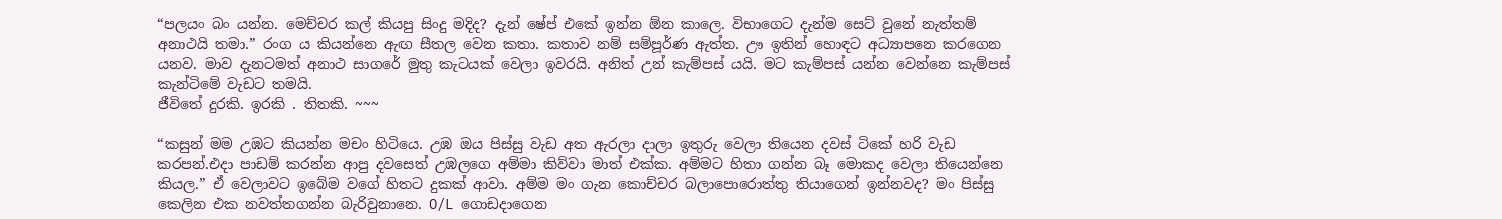“පලයං බං යන්න. මෙච්චර කල් කියපු සිංදු මදිද? දැන් ෂේප් එකේ ඉන්න ඕන කාලෙ. විභාගෙට දැන්ම සෙට් වුනේ නැත්තම් අනාථයි තමා.” රංග ය කියන්නෙ ඇඟ සීතල වෙන කතා. කතාව නම් සම්පූර්ණ ඇත්ත. ඌ ඉතින් හොඳට අධ්‍යාපනෙ කරගෙන යනව. මාව දැනටමත් අනාථ සාගරේ මුතු කැටයක් වෙලා ඉවරයි. අනිත් උන් කැම්පස් යයි. මට කැම්පස් යන්න වෙන්නෙ කැම්පස් කැන්ටිමේ වැඩට තමයි.
ජීවිතේ දුරකි. ඉරකි . තිතකි. ~~~

“කසුන් මම උඹට කියන්න මචං හිටියෙ. උඹ ඔය පිස්සු වැඩ අත ඇරලා දාලා ඉතුරු වෙලා තියෙන දවස් ටිකේ හරි වැඩ කරපන්.එදා පාඩම් කරන්න ආපු දවසෙත් උඹලගෙ අම්මා කිව්වා මාත් එක්ක. අම්මට හිතා ගන්න බෑ මොකද වෙලා තියෙන්නෙ කියල.” ඒ වෙලාවට ඉබේම වගේ හිතට දුකක් ආවා. අම්ම මං ගැන කොච්චර බලාපොරොත්තු තියාගෙන් ඉන්නවද? මං පිස්සු කෙලින එක නවත්තගන්න බැරිවුනානෙ. O/L ගොඩදාගෙන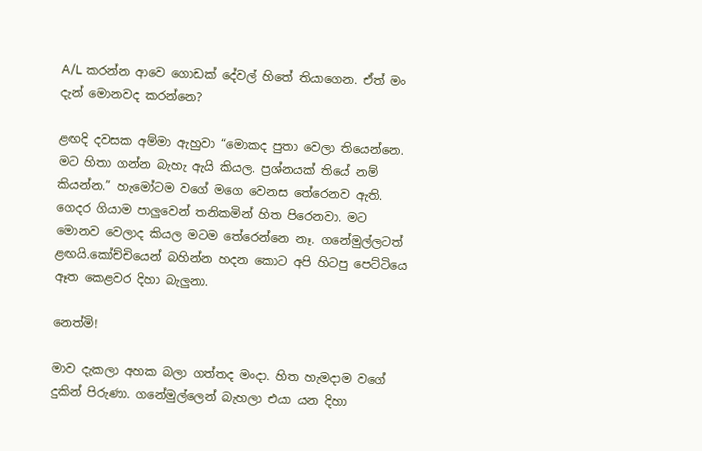A/L කරන්න ආවෙ ගොඩක් දේවල් හිතේ තියාගෙන. ඒත් මං දැන් මොනවද කරන්නෙ?

ළඟදි දවසක අම්මා ඇහුවා “මොකද පුතා වෙලා තියෙන්නෙ. මට හිතා ගන්න බැහැ ඇයි කියල. ප්‍රශ්නයක් තියේ නම් කියන්න.” හැමෝටම වගේ මගෙ වෙනස තේරෙනව ඇති. ගෙදර ගියාම පාලුවෙන් තනිකමින් හිත පිරෙනවා. මට මොනව වෙලාද කියල මටම තේරෙන්නෙ නෑ. ගනේමුල්ලටත් ළඟයි.කෝච්චියෙන් බහින්න හදන කොට අපි හිටපු පෙට්ටියෙ ඈත කෙළවර දිහා බැලුනා.

නෙත්මි!

මාව දැකලා අහක බලා ගත්තද මංදා. හිත හැමදාම වගේ දුකින් පිරුණා. ගනේමුල්ලෙන් බැහලා එයා යන දිහා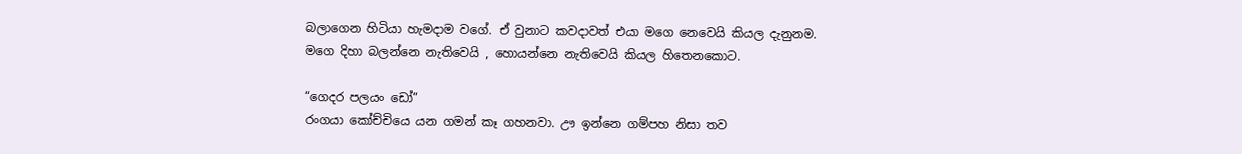බලාගෙන හිටියා හැමදාම වගේ. ඒ වුනාට කවදාවත් එයා මගෙ නෙවෙයි කියල දැනුනම. මගෙ දිහා බලන්නෙ නැතිවෙයි , හොයන්නෙ නැතිවෙයි කියල හිතෙනකොට.

“ගෙදර පලයං ඩෝ”
රංගයා කෝච්චියෙ යන ගමන් කෑ ගහනවා. ඌ ඉන්නෙ ගම්පහ නිසා තව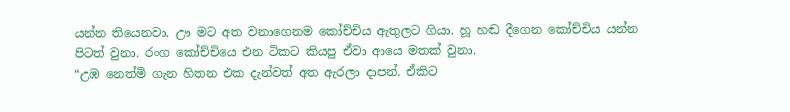යන්න තියෙනවා. ඌ මට අත වනාගෙනම කෝච්චිය ඇතුලට ගියා. හූ හඬ දීගෙන කෝච්චිය යන්න පිටත් වුනා. රංග කෝච්චියෙ එන ටිකට කියපු ඒවා ආයෙ මතක් වුනා.
“උඹ නෙත්මි ගැන හිතන එක දැන්වත් අත ඇරලා දාපන්. ඒකිට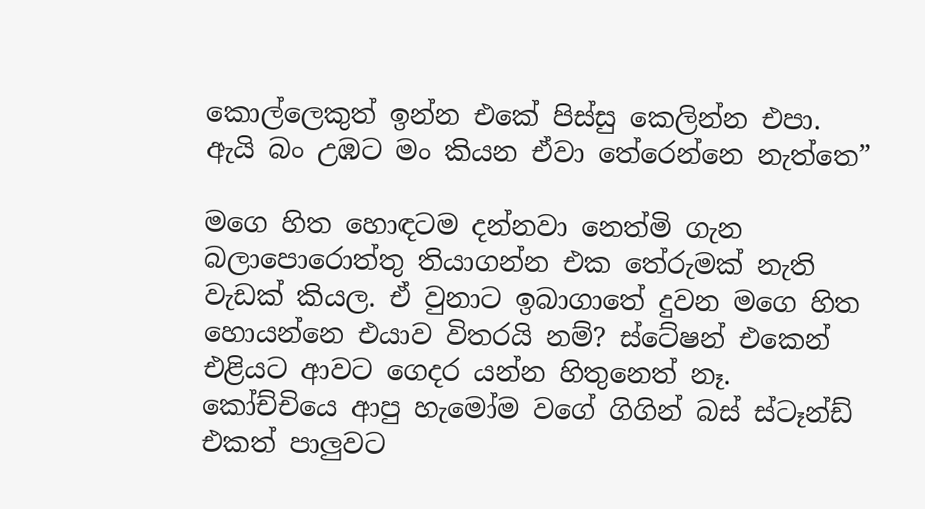කොල්ලෙකුත් ඉන්න එකේ පිස්සු කෙලින්න එපා. ඇයි බං උඹට මං කියන ඒවා තේරෙන්නෙ නැත්තෙ”

මගෙ හිත හොඳටම දන්නවා නෙත්මි ගැන බලාපොරොත්තු තියාගන්න එක තේරුමක් නැති වැඩක් කියල. ඒ වුනාට ඉබාගාතේ දුවන මගෙ හිත හොයන්නෙ එයාව විතරයි නම්? ස්ටේෂන් එකෙන් එළියට ආවට ගෙදර යන්න හිතුනෙත් නෑ. කෝච්චියෙ ආපු හැමෝම වගේ ගිගින් බස් ස්ටෑන්ඩ් එකත් පාලුවට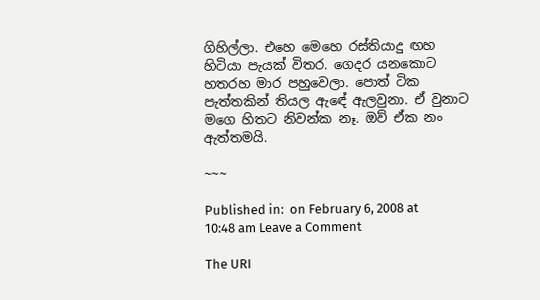ගිහිල්ලා. එහෙ මෙහෙ රස්තියාදු ඟහ හිටියා පැයක් විතර. ගෙදර යනකොට හතරහ මාර පහුවෙලා. පොත් ටික පැත්තකින් තියල ඇඳේ ඇලවුනා. ඒ වුනාට මගෙ හිතට නිවන්ක නෑ. ඔව් ඒක නං ඇත්තමයි.

~~~

Published in:  on February 6, 2008 at 10:48 am Leave a Comment

The URI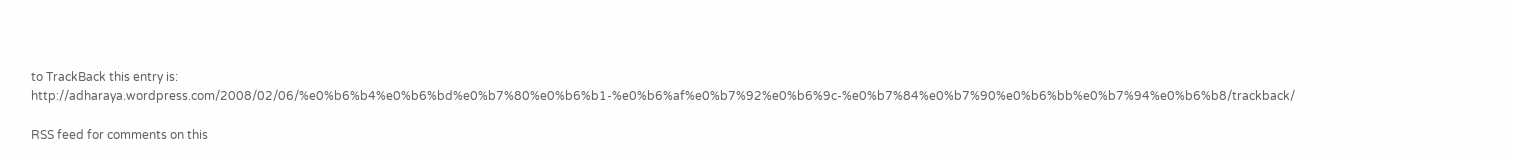to TrackBack this entry is: http://adharaya.wordpress.com/2008/02/06/%e0%b6%b4%e0%b6%bd%e0%b7%80%e0%b6%b1-%e0%b6%af%e0%b7%92%e0%b6%9c-%e0%b7%84%e0%b7%90%e0%b6%bb%e0%b7%94%e0%b6%b8/trackback/

RSS feed for comments on this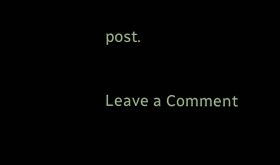post.

Leave a Comment